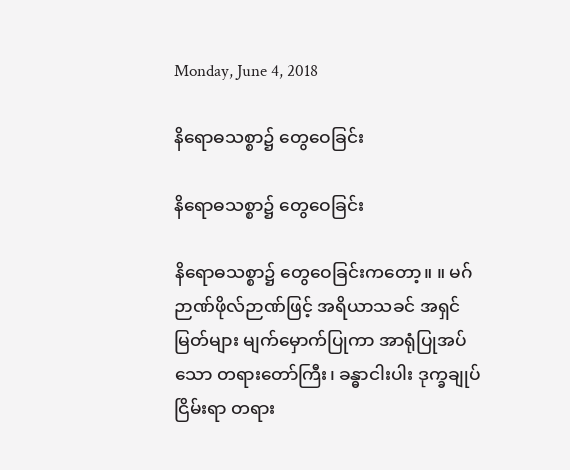Monday, June 4, 2018

နိရောဓသစ္စာ၌ တွေဝေခြင်း

နိရောဓသစ္စာ၌ တွေဝေခြင်း

နိရောဓသစ္စာ၌ တွေဝေခြင်းကတော့။ ။ မဂ်ဉာဏ်ဖိုလ်ဉာဏ်ဖြင့် အရိယာသခင် အရှင်မြတ်များ မျက်မှောက်ပြုကာ အာရုံပြုအပ်သော တရားတော်ကြီး၊ ခန္ဓာငါးပါး ဒုက္ခချုပ်ငြိမ်းရာ တရား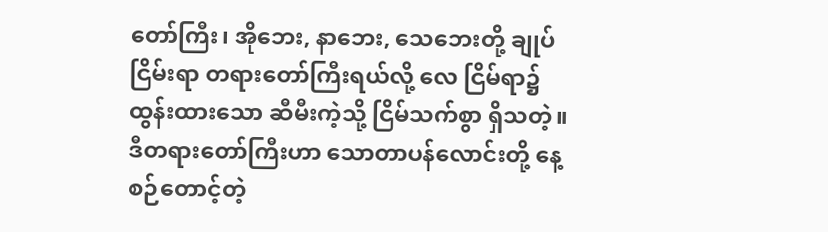တော်ကြီး၊ အိုဘေး, နာဘေး, သေဘေးတို့ ချုပ်ငြိမ်းရာ တရားတော်ကြီးရယ်လို့ လေ ငြိမ်ရာ၌ ထွန်းထားသော ဆီမီးကဲ့သို့ ငြိမ်သက်စွာ ရှိသတဲ့။ ဒီတရားတော်ကြီးဟာ သောတာပန်လောင်းတို့ နေ့စဉ်တောင့်တဲ့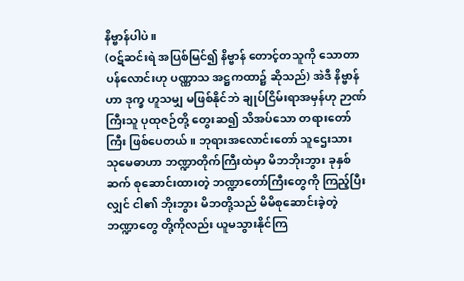နိဗ္ဗာန်ပါပဲ။
(ဝဋ်ဆင်းရဲ အပြစ်မြင်၍ နိဗ္ဗာန် တောင့်တသူကို သောတာပန်လောင်းဟု ပဏ္ဏာသ အဋ္ဌကထာ၌ ဆိုသည်) အဲဒီ နိဗ္ဗာန်ဟာ ဒုက္ခ ဟူသမျှ မဖြစ်နိုင်ဘဲ ချုပ်ငြိမ်းရာအမှန်ဟု ဉာဏ်ကြီးသူ ပုထုဇဉ်တို့ တွေးဆ၍ သိအပ်သော တရားတော်ကြီး ဖြစ်ပေတယ်။ ဘုရားအလောင်းတော် သူဌေးသား သုမေဓာဟာ ဘဏ္ဍာတိုက်ကြီးထဲမှာ မိဘဘိုးဘွား ခုနှစ်ဆက် စုဆောင်းထားတဲ့ ဘဏ္ဍာတော်ကြီးတွေကို ကြည့်ပြီးလျှင် ငါ၏ ဘိုးဘွား မိဘတို့သည် မိမိစုဆောင်းခဲ့တဲ့ ဘဏ္ဍာတွေ တို့ကိုလည်း ယူမသွားနိုင်ကြ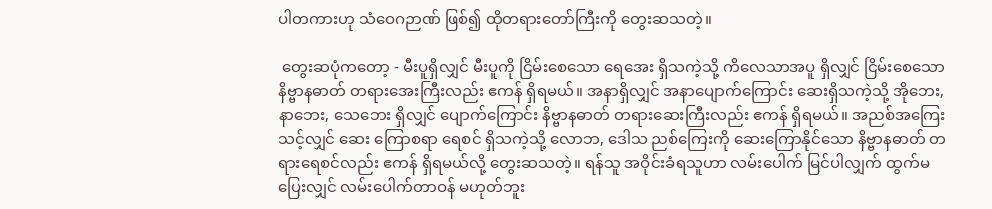ပါတကားဟု သံဝေဂဉာဏ် ဖြစ်၍ ထိုတရားတော်ကြီးကို တွေးဆသတဲ့။

 တွေးဆပုံကတော့ - မီးပူရှိလျှင် မီးပူကို ငြိမ်းစေသော ရေအေး ရှိသကဲ့သို့ ကိလေသာအပူ ရှိလျှင် ငြိမ်းစေသော နိဗ္ဗာနဓာတ် တရားအေးကြီးလည်း ဧကန် ရှိရမယ်။ အနာရှိလျှင် အနာပျောက်ကြောင်း ဆေးရှိသကဲ့သို့ အိုဘေး, နာဘေး, သေဘေး ရှိလျှင် ပျောက်ကြောင်း နိဗ္ဗာနဓာတ် တရားဆေးကြီးလည်း ဧကန် ရှိရမယ်။ အညစ်အကြေး သင့်လျှင် ဆေး ကြောစရာ ရေစင် ရှိသကဲ့သို့ လောဘ, ဒေါသ ညစ်ကြေးကို ဆေးကြောနိုင်သော နိဗ္ဗာနဓာတ် တရားရေစင်လည်း ဧကန် ရှိရမယ်လို့ တွေးဆသတဲ့။ ရန်သူ အဝိုင်းခံရသူဟာ လမ်းပေါက် မြင်ပါလျှက် ထွက်မပြေးလျှင် လမ်းပေါက်တာဝန် မဟုတ်ဘူး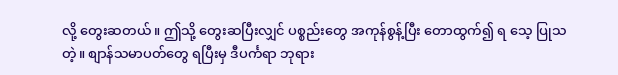လို့ တွေးဆတယ်။ ဤသို့ တွေးဆပြီးလျှင် ပစ္စည်းတွေ အကုန်စွန့်ပြီး တောထွက်၍ ရ သေ့ ပြုသတဲ့။ စျာန်သမာပတ်တွေ ရပြီးမှ ဒီပင်္ကရာ ဘုရား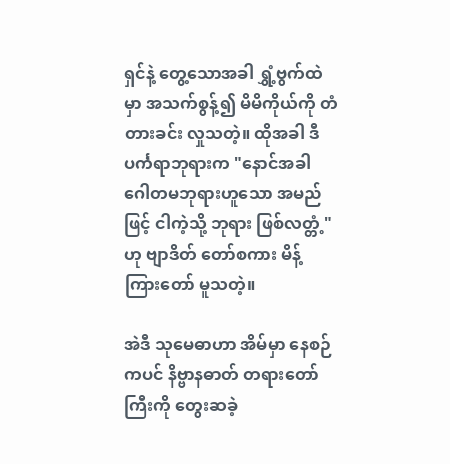ရှင်နဲ့ တွေ့သောအခါ ရွှံ့ဗွက်ထဲမှာ အသက်စွန့်၍ မိမိကိုယ်ကို တံတားခင်း လှုသတဲ့။ ထိုအခါ ဒီပင်္ကရာဘုရားက "နောင်အခါ ဂေါတမဘုရားဟူသော အမည်ဖြင့် ငါကဲ့သို့ ဘုရား ဖြစ်လတ္တံ့" ဟု ဗျာဒိတ် တော်စကား မိန့်ကြားတော် မူသတဲ့။

အဲဒီ သုမေဓာဟာ အိမ်မှာ နေစဉ်ကပင် နိဗ္ဗာနဓာတ် တရားတော်ကြီးကို တွေးဆခဲ့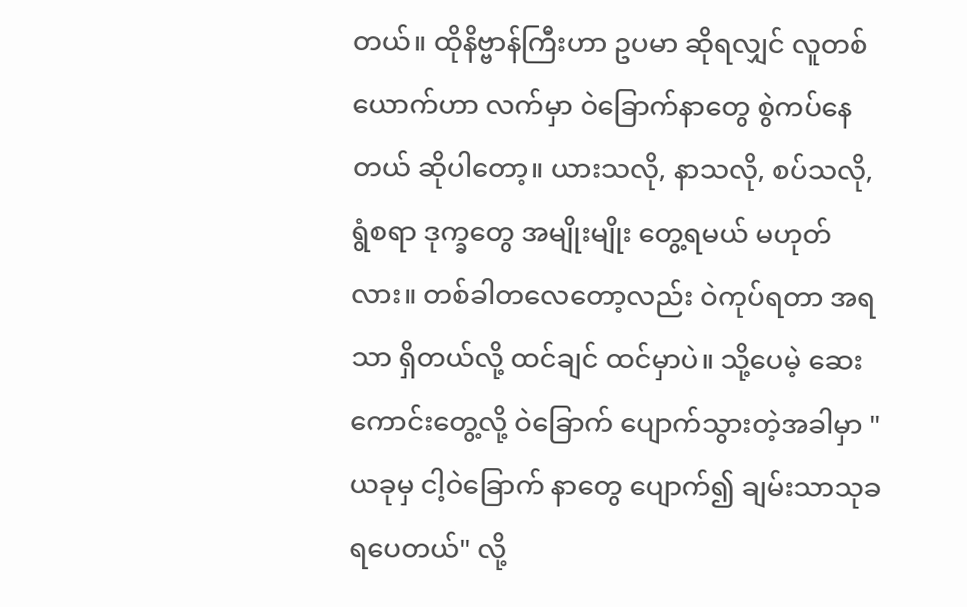တယ်။ ထိုနိဗ္ဗာန်ကြီးဟာ ဥပမာ ဆိုရလျှင် လူတစ်ယောက်ဟာ လက်မှာ ဝဲခြောက်နာတွေ စွဲကပ်နေတယ် ဆိုပါတော့။ ယားသလို, နာသလို, စပ်သလို, ရွံစရာ ဒုက္ခတွေ အမျိုးမျိုး တွေ့ရမယ် မဟုတ်လား။ တစ်ခါတလေတော့လည်း ဝဲကုပ်ရတာ အရသာ ရှိတယ်လို့ ထင်ချင် ထင်မှာပဲ။ သို့ပေမဲ့ ဆေးကောင်းတွေ့လို့ ဝဲခြောက် ပျောက်သွားတဲ့အခါမှာ "ယခုမှ ငါ့ဝဲခြောက် နာတွေ ပျောက်၍ ချမ်းသာသုခ ရပေတယ်" လို့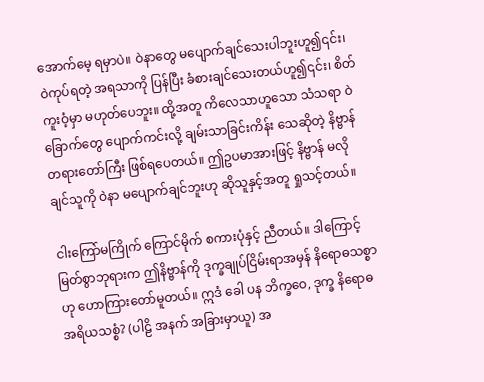အောက်မေ့ ရမှာပဲ။ ဝဲနာတွေ မပျောက်ချင်သေးပါဘူးဟူ၍၎င်း၊ ဝဲကုပ်ရတဲ့ အရသာကို ပြန်ပြီး ခံစားချင်သေးတယ်ဟူ၍၎င်း၊ စိတ်ကူးဝံ့မှာ မဟုတ်ပေဘူး။ ထို့အတူ ကိလေသာဟူသော သံသရာ ဝဲခြောက်တွေ ပျောက်ကင်းလို့ ချမ်းသာခြင်းကိန်း သေဆိုတဲ့ နိဗ္ဗာန်တရားတော်ကြီး ဖြစ်ရပေတယ်။ ဤဥပမာအားဖြင့် နိဗ္ဗာန် မလိုချင်သူကို ဝဲနာ မပျောက်ချင်ဘူးဟု ဆိုသူနှင့်အတူ ရှုသင့်တယ်။

ငါးကြော်မကြိုက် ကြောင်မိုက် စကားပုံနှင့် ညီတယ်။ ဒါကြောင့် မြတ်စွာဘုရားက ဤနိဗ္ဗာန်ကို ဒုက္ခချုပ်ငြိမ်းရာအမှန် နိရောဓသစ္စာဟု ဟောကြားတော်မူတယ်။ ဣဒံ ခေါ ပန ဘိက္ခဝေ, ဒုက္ခ နိရောဓ အရိယသစ္စံ? (ပါဠိ အနက် အခြားမှာယူ) အ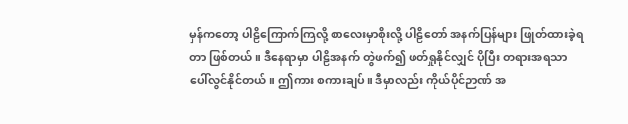မှန်ကတော့ ပါဠိကြောက်ကြလို့ စာလေးမှာစိုးလို့ ပါဠိတော် အနက်ပြန်များ ဖြုတ်ထားခဲ့ရတာ ဖြစ်တယ်။ ဒီနေရာမှာ ပါဠိအနက် တွဲဖက်၍ ဖတ်ရှုနိုင်လျှင် ပိုပြီး တရားအရသာ ပေါ်လွင်နိုင်တယ်။ ဤကား စကားချပ်။ ဒီမှာလည်း ကိုယ်ပိုင်ဉာဏ် အ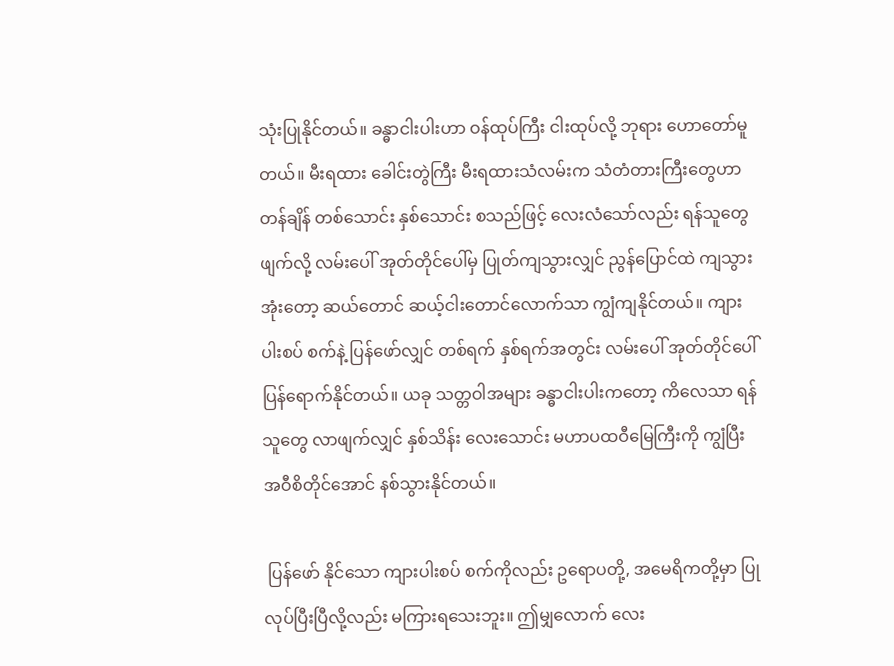သုံးပြုနိုင်တယ်။ ခန္ဓာငါးပါးဟာ ဝန်ထုပ်ကြီး ငါးထုပ်လို့ ဘုရား ဟောတော်မူတယ်။ မီးရထား ခေါင်းတွဲကြီး မီးရထားသံလမ်းက သံတံတားကြီးတွေဟာ တန်ချိန် တစ်သောင်း နှစ်သောင်း စသည်ဖြင့် လေးလံသော်လည်း ရန်သူတွေ ဖျက်လို့ လမ်းပေါ် အုတ်တိုင်ပေါ်မှ ပြုတ်ကျသွားလျှင် ညွန်ပြောင်ထဲ ကျသွားအုံးတော့ ဆယ်တောင် ဆယ့်ငါးတောင်လောက်သာ ကျွံကျနိုင်တယ်။ ကျားပါးစပ် စက်နဲ့ ပြန်ဖော်လျှင် တစ်ရက် နှစ်ရက်အတွင်း လမ်းပေါ် အုတ်တိုင်ပေါ် ပြန်ရောက်နိုင်တယ်။ ယခု သတ္တဝါအများ ခန္ဓာငါးပါးကတော့ ကိလေသာ ရန်သူတွေ လာဖျက်လျှင် နှစ်သိန်း လေးသောင်း မဟာပထဝီမြေကြီးကို ကျွံပြီး အဝီစိတိုင်အောင် နစ်သွားနိုင်တယ်။

 ပြန်ဖော် နိုင်သော ကျားပါးစပ် စက်ကိုလည်း ဥရောပတို့, အမေရိကတို့မှာ ပြုလုပ်ပြီးပြီလို့လည်း မကြားရသေးဘူး။ ဤမျှလောက် လေး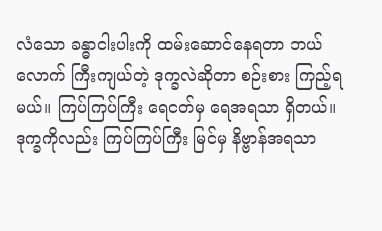လံသော ခန္ဓာငါးပါးကို ထမ်းဆောင်နေရတာ ဘယ်လောက် ကြီးကျယ်တဲ့ ဒုက္ခလဲဆိုတာ စဉ်းစား ကြည့်ရမယ်။ ကြပ်ကြပ်ကြီး ရေငတ်မှ ရေအရသာ ရှိတယ်။ ဒုက္ခကိုလည်း ကြပ်ကြပ်ကြီး မြင်မှ နိဗ္ဗာန်အရသာ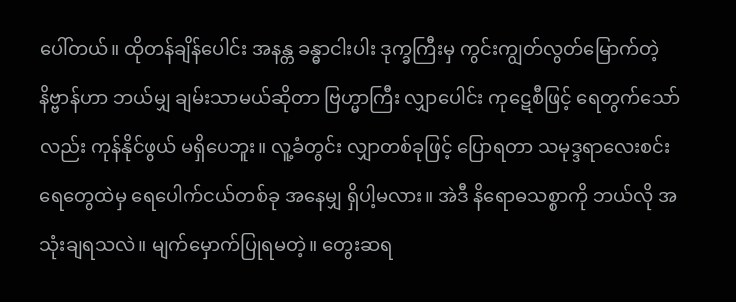ပေါ်တယ်။ ထိုတန်ချိန်ပေါင်း အနန္တ ခန္ဓာငါးပါး ဒုက္ခကြီးမှ ကွင်းကျွတ်လွတ်မြောက်တဲ့ နိဗ္ဗာန်ဟာ ဘယ်မျှ ချမ်းသာမယ်ဆိုတာ ဗြဟ္မာကြီး လျှာပေါင်း ကုဋေစီဖြင့် ရေတွက်သော်လည်း ကုန်နိုင်ဖွယ် မရှိပေဘူး။ လူ့ခံတွင်း လျှာတစ်ခုဖြင့် ပြောရတာ သမုဒ္ဒရာလေးစင်း ရေတွေထဲမှ ရေပေါက်ငယ်တစ်ခု အနေမျှ ရှိပါ့မလား။ အဲဒီ နိရောဓသစ္စာကို ဘယ်လို အသုံးချရသလဲ။ မျက်မှောက်ပြုရမတဲ့။ တွေးဆရ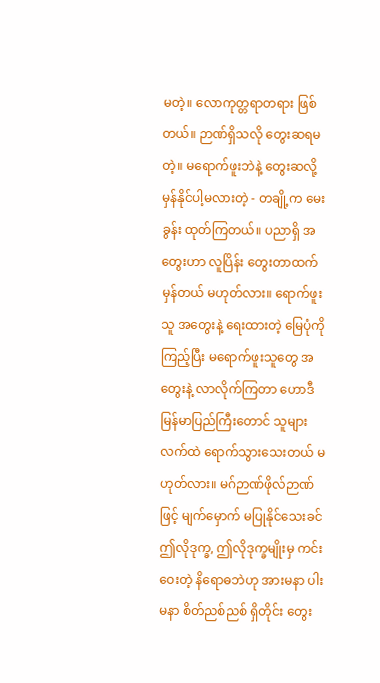မတဲ့။ လောကုတ္တရာတရား ဖြစ်တယ်။ ဉာဏ်ရှိသလို တွေးဆရမတဲ့။ မရောက်ဖူးဘဲနဲ့ တွေးဆလို့ မှန်နိုင်ပါ့မလားတဲ့ - တချို့က မေးခွန်း ထုတ်ကြတယ်။ ပညာရှိ အတွေးဟာ လူပြိန်း တွေးတာထက် မှန်တယ် မဟုတ်လား။ ရောက်ဖူးသူ အတွေးနဲ့ ရေးထားတဲ့ မြေပုံကို ကြည့်ပြီး မရောက်ဖူးသူတွေ အတွေးနဲ့ လာလိုက်ကြတာ ဟောဒီ မြန်မာပြည်ကြီးတောင် သူများလက်ထဲ ရောက်သွားသေးတယ် မဟုတ်လား။ မဂ်ဉာဏ်ဖိုလ်ဉာဏ်ဖြင့် မျက်မှောက် မပြုနိုင်သေးခင် ဤလိုဒုက္ခ, ဤလိုဒုက္ခမျိုးမှ ကင်းဝေးတဲ့ နိရောဓဘဲဟု အားမနာ ပါးမနာ စိတ်ညစ်ညစ် ရှိတိုင်း တွေး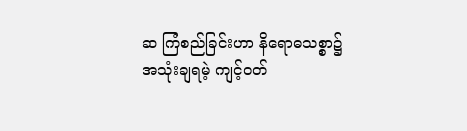ဆ ကြံစည်ခြင်းဟာ နိရောဓသစ္စာ၌ အသုံးချရမဲ့ ကျင့်ဝတ်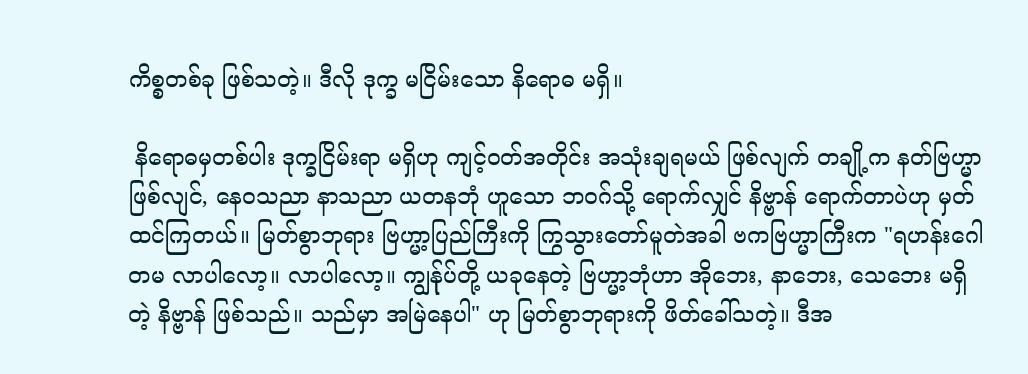ကိစ္စတစ်ခု ဖြစ်သတဲ့။ ဒီလို ဒုက္ခ မငြိမ်းသော နိရောဓ မရှိ။

 နိရောဓမှတစ်ပါး ဒုက္ခငြိမ်းရာ မရှိဟု ကျင့်ဝတ်အတိုင်း အသုံးချရမယ် ဖြစ်လျက် တချို့က နတ်ဗြဟ္မာ ဖြစ်လျင်, နေဝသညာ နာသညာ ယတနဘုံ ဟူသော ဘဝဂ်သို့ ရောက်လျှင် နိဗ္ဗာန် ရောက်တာပဲဟု မှတ်ထင်ကြတယ်။ မြတ်စွာဘုရား ဗြဟ္မာ့ပြည်ကြီးကို ကြွသွားတော်မူတဲအခါ ဗကဗြဟ္မာကြီးက "ရဟန်းဂေါတမ လာပါလော့။ လာပါလော့။ ကျွန်ုပ်တို့ ယခုနေတဲ့ ဗြဟ္မာ့ဘုံဟာ အိုဘေး, နာဘေး, သေဘေး မရှိတဲ့ နိဗ္ဗာန် ဖြစ်သည်။ သည်မှာ အမြဲနေပါ" ဟု မြတ်စွာဘုရားကို ဖိတ်ခေါ်သတဲ့။ ဒီအ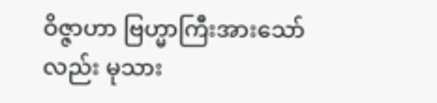ဝိဇ္ဇာဟာ ဗြဟ္မာကြီးအားသော်လည်း မုသား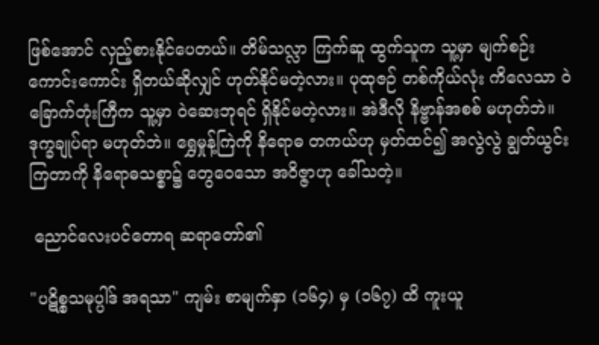ဖြစ်အောင် လှည့်စားနိုင်ပေတယ်။ တိမ်သလ္လာ ကြက်ဆူ ထွက်သူက သူ့မှာ မျက်စဉ်းကောင်းကောင်း ရှိတယ်ဆိုလျှင် ဟုတ်နိုင်မတဲ့လား။ ပုထုဇဉ် တစ်ကိုယ်လုံး ကိလေသာ ဝဲခြောက်တုံးကြီက သူ့မှာ ဝဲဆေးဘုရင် ရှိနိုင်မတဲ့လား။ အဲဒီလို နိဗ္ဗာန်အစစ် မဟုတ်ဘဲ။ ဒုက္ခချုပ်ရာ မဟုတ်ဘဲ။ ရွှေမှုန့်ကြဲကို နိရောဓ တကယ်ဟု မှတ်ထင်၍ အလွဲလွဲ ချွတ်ယွင်းကြတာကို နိရောဓသစ္စာ၌ တွေဝေသော အဝိဇ္ဇာဟု ခေါ်သတဲ့။

 ညောင်လေးပင်တောရ ဆရာတော်၏

"ပဋိစ္စသမုပ္ပါဒ် အရသာ" ကျမ်း စာမျက်နှာ (၁၆၄) မှ (၁၆၇) ထိ ကူးယူ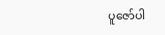ပူဇော်ပါ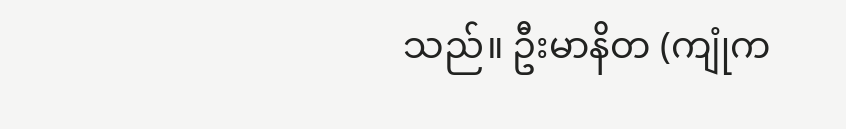သည်။ ဦးမာနိတ (ကျုံက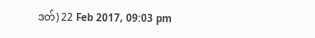ဒတ်) 22 Feb 2017, 09:03 pm